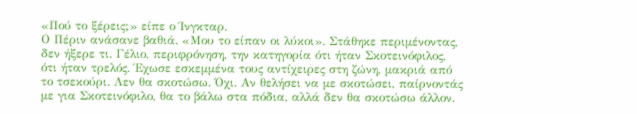«Πού το ξέρεις;» είπε ο Ίνγκταρ.
Ο Πέριν ανάσανε βαθιά. «Μου το είπαν οι λύκοι». Στάθηκε περιμένοντας, δεν ήξερε τι. Γέλιο, περιφρόνηση, την κατηγορία ότι ήταν Σκοτεινόφιλος, ότι ήταν τρελός. Έχωσε εσκεμμένα τους αντίχειρες στη ζώνη, μακριά από το τσεκούρι. Λεν θα σκοτώσω. Όχι. Αν θελήσει να με σκοτώσει, παίρνοντάς με για Σκοτεινόφιλο, θα το βάλω στα πόδια, αλλά δεν θα σκοτώσω άλλον.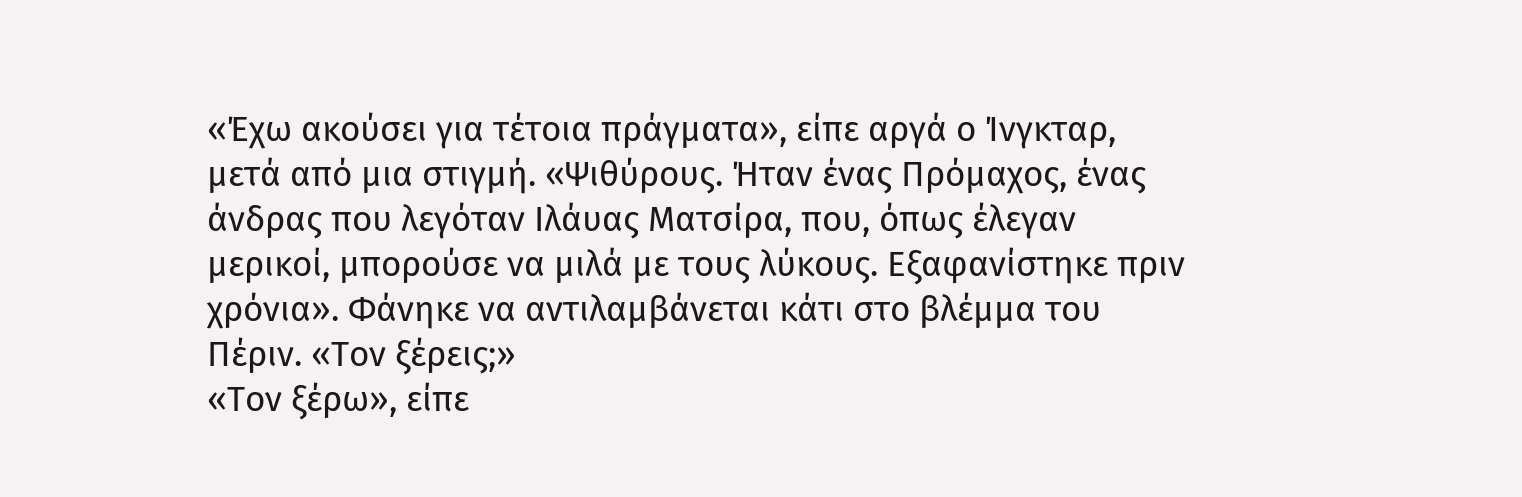«Έχω ακούσει για τέτοια πράγματα», είπε αργά ο Ίνγκταρ, μετά από μια στιγμή. «Ψιθύρους. Ήταν ένας Πρόμαχος, ένας άνδρας που λεγόταν Ιλάυας Ματσίρα, που, όπως έλεγαν μερικοί, μπορούσε να μιλά με τους λύκους. Εξαφανίστηκε πριν χρόνια». Φάνηκε να αντιλαμβάνεται κάτι στο βλέμμα του Πέριν. «Τον ξέρεις;»
«Τον ξέρω», είπε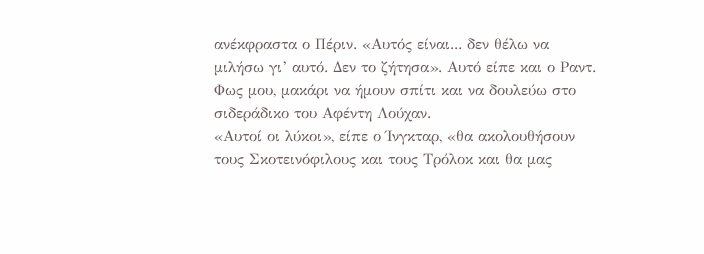ανέκφραστα ο Πέριν. «Αυτός είναι... δεν θέλω να μιλήσω γι’ αυτό. Δεν το ζήτησα». Αυτό είπε και ο Ραντ. Φως μου, μακάρι να ήμουν σπίτι και να δουλεύω στο σιδεράδικο του Αφέντη Λούχαν.
«Αυτοί οι λύκοι», είπε ο Ίνγκταρ, «θα ακολουθήσουν τους Σκοτεινόφιλους και τους Τρόλοκ και θα μας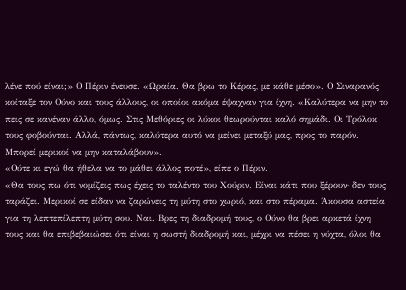λένε πού είναι;» Ο Πέριν ένευσε. «Ωραία. Θα βρω το Κέρας, με κάθε μέσο». Ο Σιναρανός κοίταξε τον Ούνο και τους άλλους, οι οποίοι ακόμα έψαχναν για ίχνη. «Καλύτερα να μην το πεις σε κανέναν άλλο, όμως. Στις Μεθόριες οι λύκοι θεωρούνται καλό σημάδι. Οι Τρόλοκ τους φοβούνται. Αλλά, πάντως, καλύτερα αυτό να μείνει μεταξύ μας, προς το παρόν. Μπορεί μερικοί να μην καταλάβουν».
«Ούτε κι εγώ θα ήθελα να το μάθει άλλος ποτέ», είπε ο Πέριν.
«Θα τους πω ότι νομίζεις πως έχεις το ταλέντο του Χούριν. Είναι κάτι που ξέρουν· δεν τους ταράζει. Μερικοί σε είδαν να ζαρώνεις τη μύτη στο χωριό, και στο πέραμα. Άκουσα αστεία για τη λεπτεπίλεπτη μύτη σου. Ναι. Βρες τη διαδρομή τους, ο Ούνο θα βρει αρκετά ίχνη τους και θα επιβεβαιώσει ότι είναι η σωστή διαδρομή και, μέχρι να πέσει η νύχτα, όλοι θα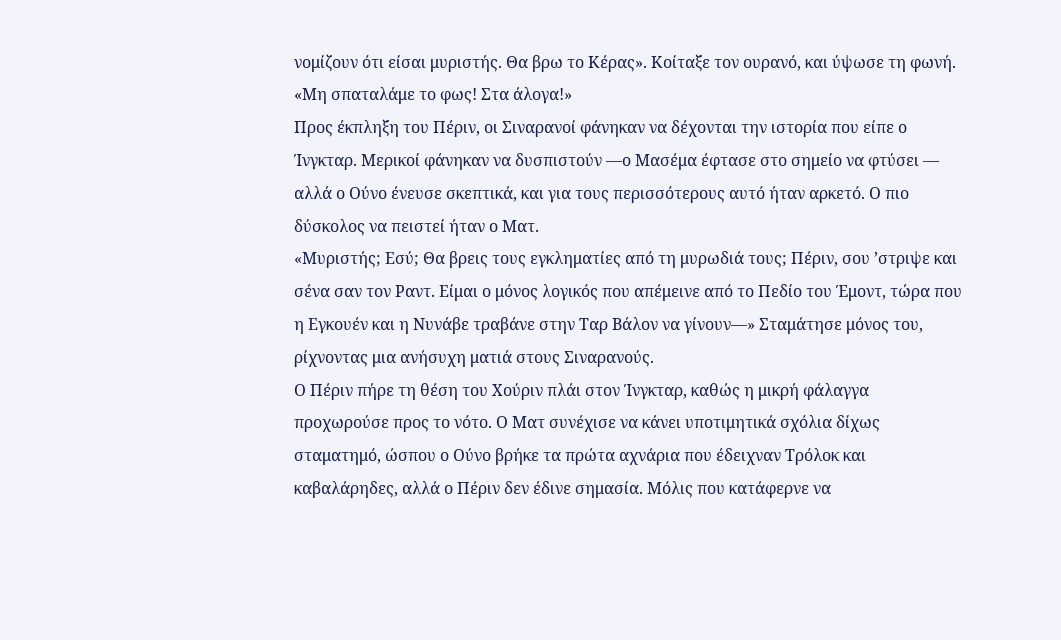νομίζουν ότι είσαι μυριστής. Θα βρω το Κέρας». Κοίταξε τον ουρανό, και ύψωσε τη φωνή. «Μη σπαταλάμε το φως! Στα άλογα!»
Προς έκπληξη του Πέριν, οι Σιναρανοί φάνηκαν να δέχονται την ιστορία που είπε ο Ίνγκταρ. Μερικοί φάνηκαν να δυσπιστούν —ο Μασέμα έφτασε στο σημείο να φτύσει — αλλά ο Ούνο ένευσε σκεπτικά, και για τους περισσότερους αυτό ήταν αρκετό. Ο πιο δύσκολος να πειστεί ήταν ο Ματ.
«Μυριστής; Εσύ; Θα βρεις τους εγκληματίες από τη μυρωδιά τους; Πέριν, σου ’στριψε και σένα σαν τον Ραντ. Είμαι ο μόνος λογικός που απέμεινε από το Πεδίο του Έμοντ, τώρα που η Εγκουέν και η Νυνάβε τραβάνε στην Ταρ Βάλον να γίνουν—» Σταμάτησε μόνος του, ρίχνοντας μια ανήσυχη ματιά στους Σιναρανούς.
Ο Πέριν πήρε τη θέση του Χούριν πλάι στον Ίνγκταρ, καθώς η μικρή φάλαγγα προχωρούσε προς το νότο. Ο Ματ συνέχισε να κάνει υποτιμητικά σχόλια δίχως σταματημό, ώσπου ο Ούνο βρήκε τα πρώτα αχνάρια που έδειχναν Τρόλοκ και καβαλάρηδες, αλλά ο Πέριν δεν έδινε σημασία. Μόλις που κατάφερνε να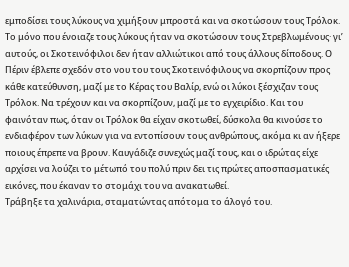εμποδίσει τους λύκους να χιμήξουν μπροστά και να σκοτώσουν τους Τρόλοκ. Το μόνο που ένοιαζε τους λύκους ήταν να σκοτώσουν τους Στρεβλωμένους· γι’ αυτούς, οι Σκοτεινόφιλοι δεν ήταν αλλιώτικοι από τους άλλους δίποδους. Ο Πέριν έβλεπε σχεδόν στο νου του τους Σκοτεινόφιλους να σκορπίζουν προς κάθε κατεύθυνση, μαζί με το Κέρας του Βαλίρ, ενώ οι λύκοι ξέσχιζαν τους Τρόλοκ. Να τρέχουν και να σκορπίζουν, μαζί με το εγχειρίδιο. Και του φαινόταν πως, όταν οι Τρόλοκ θα είχαν σκοτωθεί, δύσκολα θα κινούσε το ενδιαφέρον των λύκων για να εντοπίσουν τους ανθρώπους, ακόμα κι αν ήξερε ποιους έπρεπε να βρουν. Καυγάδιζε συνεχώς μαζί τους, και ο ιδρώτας είχε αρχίσει να λούζει το μέτωπό του πολύ πριν δει τις πρώτες αποσπασματικές εικόνες, που έκαναν το στομάχι του να ανακατωθεί.
Τράβηξε τα χαλινάρια, σταματώντας απότομα το άλογό του.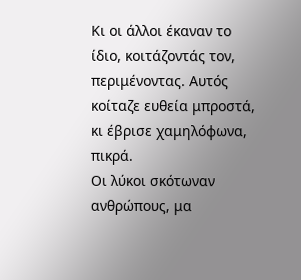Κι οι άλλοι έκαναν το ίδιο, κοιτάζοντάς τον, περιμένοντας. Αυτός κοίταζε ευθεία μπροστά, κι έβρισε χαμηλόφωνα, πικρά.
Οι λύκοι σκότωναν ανθρώπους, μα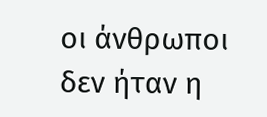οι άνθρωποι δεν ήταν η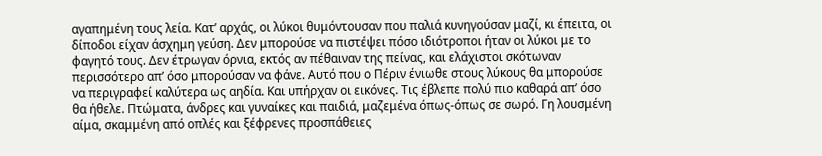αγαπημένη τους λεία. Κατ’ αρχάς, οι λύκοι θυμόντουσαν που παλιά κυνηγούσαν μαζί, κι έπειτα, οι δίποδοι είχαν άσχημη γεύση. Δεν μπορούσε να πιστέψει πόσο ιδιότροποι ήταν οι λύκοι με το φαγητό τους. Δεν έτρωγαν όρνια, εκτός αν πέθαιναν της πείνας, και ελάχιστοι σκότωναν περισσότερο απ’ όσο μπορούσαν να φάνε. Αυτό που ο Πέριν ένιωθε στους λύκους θα μπορούσε να περιγραφεί καλύτερα ως αηδία. Και υπήρχαν οι εικόνες. Τις έβλεπε πολύ πιο καθαρά απ’ όσο θα ήθελε. Πτώματα, άνδρες και γυναίκες και παιδιά, μαζεμένα όπως-όπως σε σωρό. Γη λουσμένη αίμα, σκαμμένη από οπλές και ξέφρενες προσπάθειες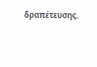δραπέτευσης.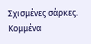Σχισμένες σάρκες. Κομμένα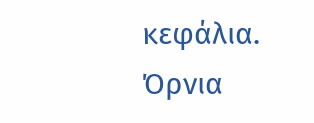κεφάλια. Όρνια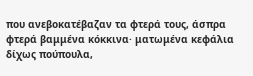που ανεβοκατέβαζαν τα φτερά τους, άσπρα φτερά βαμμένα κόκκινα· ματωμένα κεφάλια δίχως πούπουλα,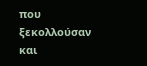που ξεκολλούσαν και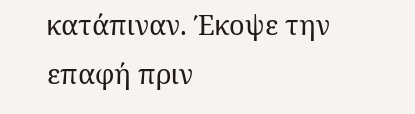κατάπιναν. Έκοψε την επαφή πριν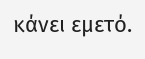κάνει εμετό.